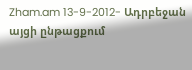Zham.am 13-9-2012- Ադրբեջան այցի ընթացքում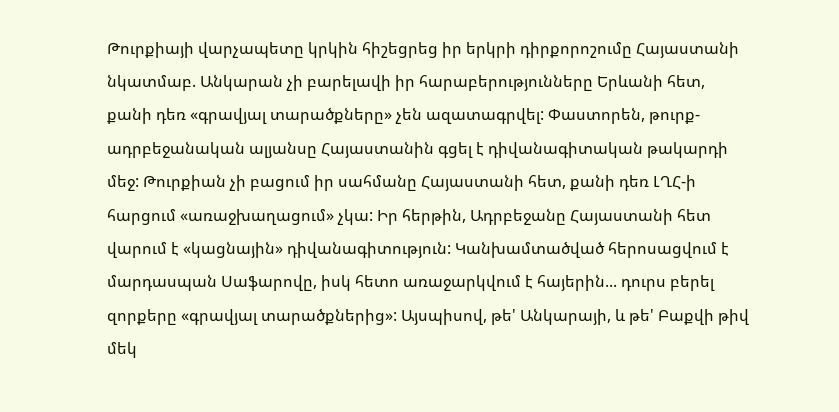Թուրքիայի վարչապետը կրկին հիշեցրեց իր երկրի դիրքորոշումը Հայաստանի նկատմաբ. Անկարան չի բարելավի իր հարաբերությունները Երևանի հետ, քանի դեռ «գրավյալ տարածքները» չեն ազատագրվել: Փաստորեն, թուրք-ադրբեջանական ալյանսը Հայաստանին գցել է դիվանագիտական թակարդի մեջ: Թուրքիան չի բացում իր սահմանը Հայաստանի հետ, քանի դեռ ԼՂՀ-ի հարցում «առաջխաղացում» չկա: Իր հերթին, Ադրբեջանը Հայաստանի հետ վարում է «կացնային» դիվանագիտություն: Կանխամտածված հերոսացվում է մարդասպան Սաֆարովը, իսկ հետո առաջարկվում է հայերին... դուրս բերել զորքերը «գրավյալ տարածքներից»: Այսպիսով, թե' Անկարայի, և թե' Բաքվի թիվ մեկ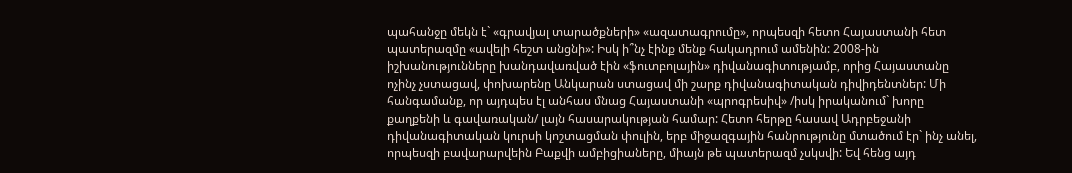պահանջը մեկն է` «գրավյալ տարածքների» «ազատագրումը», որպեսզի հետո Հայաստանի հետ պատերազմը «ավելի հեշտ անցնի»: Իսկ ի՞նչ էինք մենք հակադրում ամենին: 2008-ին իշխանությունները խանդավառված էին «ֆուտբոլային» դիվանագիտությամբ, որից Հայաստանը ոչինչ չստացավ, փոխարենը Անկարան ստացավ մի շարք դիվանագիտական դիվիդենտներ: Մի հանգամանք, որ այդպես էլ անհաս մնաց Հայաստանի «պրոգրեսիվ» /իսկ իրականում` խորը քաղքենի և գավառական/ լայն հասարակության համար: Հետո հերթը հասավ Ադրբեջանի դիվանագիտական կուրսի կոշտացման փուլին, երբ միջազգային հանրությունը մտածում էր` ինչ անել, որպեսզի բավարարվեին Բաքվի ամբիցիաները, միայն թե պատերազմ չսկսվի: Եվ հենց այդ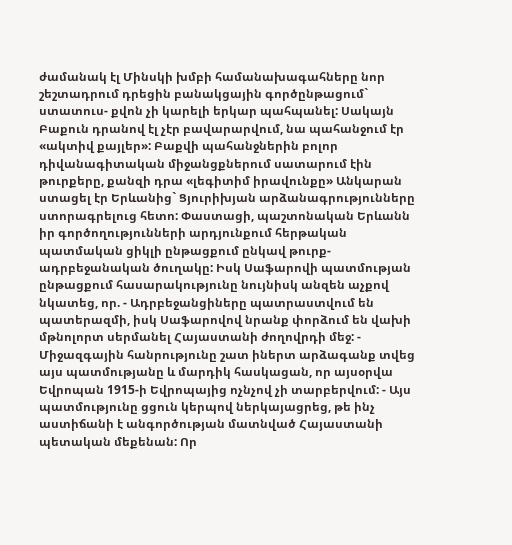ժամանակ էլ Մինսկի խմբի համանախագահները նոր շեշտադրում դրեցին բանակցային գործընթացում` ստատուս- քվոն չի կարելի երկար պահպանել: Սակայն Բաքուն դրանով էլ չէր բավարարվում, նա պահանջում էր «ակտիվ քայլեր»: Բաքվի պահանջներին բոլոր դիվանագիտական միջանցքներում սատարում էին թուրքերը, քանզի դրա «լեգիտիմ իրավունքը» Անկարան ստացել էր Երևանից` Ցյուրիխյան արձանագրությունները ստորագրելուց հետո: Փաստացի, պաշտոնական Երևանն իր գործողությունների արդյունքում հերթական պատմական ցիկլի ընթացքում ընկավ թուրք- ադրբեջանական ծուղակը: Իսկ Սաֆարովի պատմության ընթացքում հասարակությունը նույնիսկ անզեն աչքով նկատեց, որ. - Ադրբեջանցիները պատրաստվում են պատերազմի, իսկ Սաֆարովով նրանք փորձում են վախի մթնոլորտ սերմանել Հայաստանի ժողովրդի մեջ: - Միջազգային հանրությունը շատ իներտ արձագանք տվեց այս պատմությանը և մարդիկ հասկացան, որ այսօրվա Եվրոպան 1915-ի Եվրոպայից ոչնչով չի տարբերվում: - Այս պատմությունը ցցուն կերպով ներկայացրեց, թե ինչ աստիճանի է անգործության մատնված Հայաստանի պետական մեքենան: Որ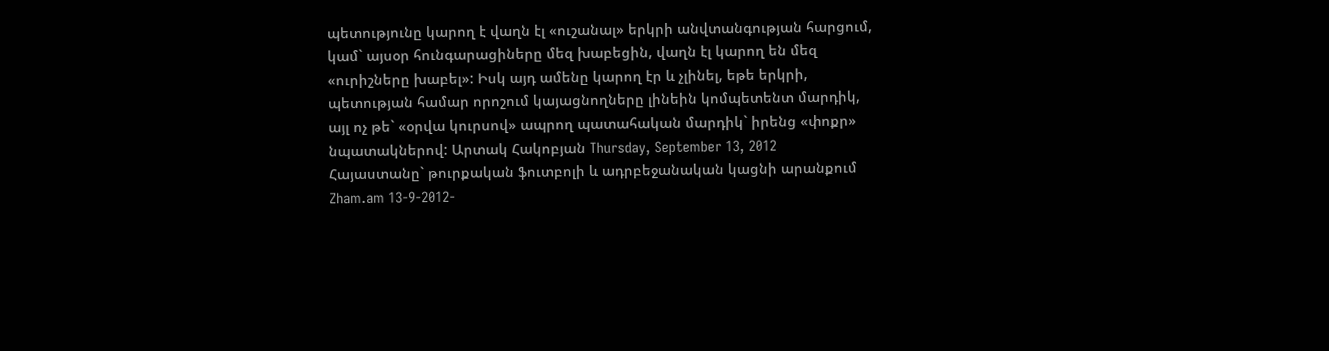պետությունը կարող է վաղն էլ «ուշանալ» երկրի անվտանգության հարցում, կամ` այսօր հունգարացիները մեզ խաբեցին, վաղն էլ կարող են մեզ «ուրիշները խաբել»: Իսկ այդ ամենը կարող էր և չլինել, եթե երկրի, պետության համար որոշում կայացնողները լինեին կոմպետենտ մարդիկ, այլ ոչ թե` «օրվա կուրսով» ապրող պատահական մարդիկ` իրենց «փոքր» նպատակներով: Արտակ Հակոբյան Thursday, September 13, 2012
Հայաստանը` թուրքական ֆուտբոլի և ադրբեջանական կացնի արանքում
Zham.am 13-9-2012-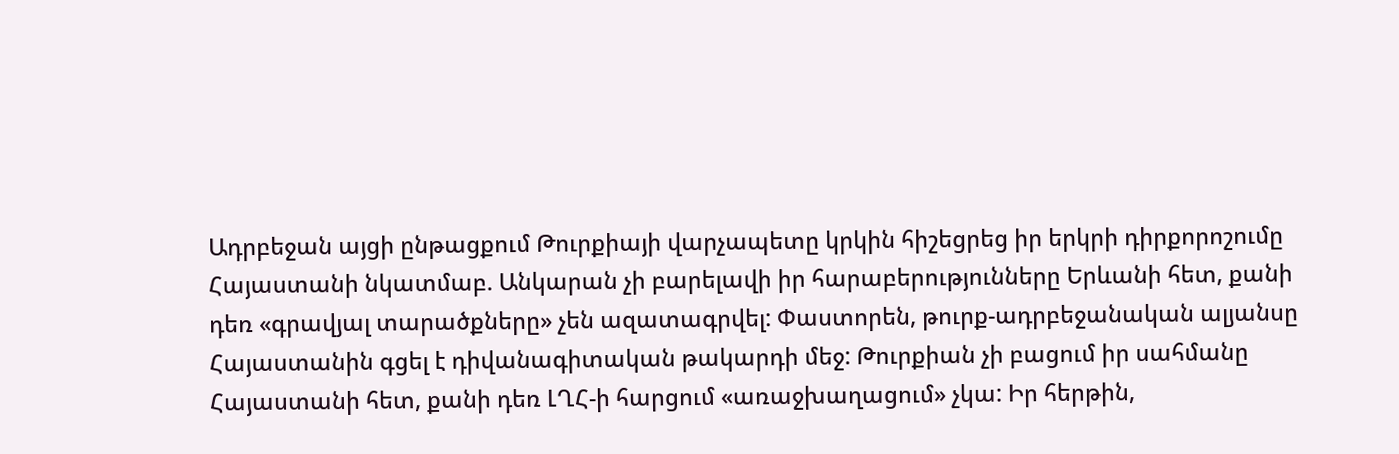Ադրբեջան այցի ընթացքում Թուրքիայի վարչապետը կրկին հիշեցրեց իր երկրի դիրքորոշումը Հայաստանի նկատմաբ. Անկարան չի բարելավի իր հարաբերությունները Երևանի հետ, քանի դեռ «գրավյալ տարածքները» չեն ազատագրվել: Փաստորեն, թուրք-ադրբեջանական ալյանսը Հայաստանին գցել է դիվանագիտական թակարդի մեջ: Թուրքիան չի բացում իր սահմանը Հայաստանի հետ, քանի դեռ ԼՂՀ-ի հարցում «առաջխաղացում» չկա: Իր հերթին,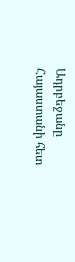Ադրբեջանը Հայաստանի հետ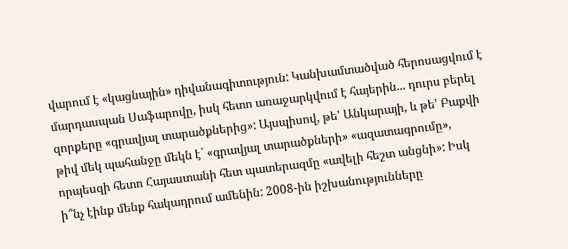վարում է «կացնային» դիվանագիտություն: Կանխամտածված հերոսացվում է մարդասպան Սաֆարովը, իսկ հետո առաջարկվում է հայերին... դուրս բերել զորքերը «գրավյալ տարածքներից»: Այսպիսով, թե' Անկարայի, և թե' Բաքվի թիվ մեկ պահանջը մեկն է` «գրավյալ տարածքների» «ազատագրումը», որպեսզի հետո Հայաստանի հետ պատերազմը «ավելի հեշտ անցնի»: Իսկ ի՞նչ էինք մենք հակադրում ամենին: 2008-ին իշխանությունները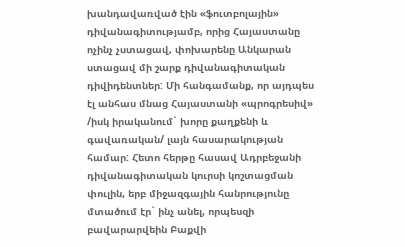խանդավառված էին «ֆուտբոլային» դիվանագիտությամբ, որից Հայաստանը ոչինչ չստացավ, փոխարենը Անկարան ստացավ մի շարք դիվանագիտական դիվիդենտներ: Մի հանգամանք, որ այդպես էլ անհաս մնաց Հայաստանի «պրոգրեսիվ» /իսկ իրականում` խորը քաղքենի և գավառական/ լայն հասարակության համար: Հետո հերթը հասավ Ադրբեջանի դիվանագիտական կուրսի կոշտացման փուլին, երբ միջազգային հանրությունը մտածում էր` ինչ անել, որպեսզի բավարարվեին Բաքվի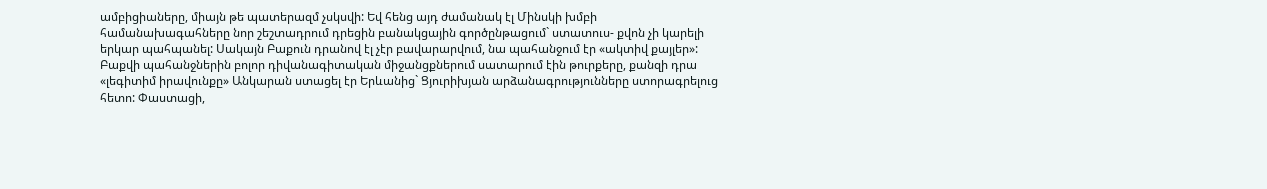ամբիցիաները, միայն թե պատերազմ չսկսվի: Եվ հենց այդ ժամանակ էլ Մինսկի խմբի համանախագահները նոր շեշտադրում դրեցին բանակցային գործընթացում` ստատուս- քվոն չի կարելի երկար պահպանել: Սակայն Բաքուն դրանով էլ չէր բավարարվում, նա պահանջում էր «ակտիվ քայլեր»: Բաքվի պահանջներին բոլոր դիվանագիտական միջանցքներում սատարում էին թուրքերը, քանզի դրա «լեգիտիմ իրավունքը» Անկարան ստացել էր Երևանից` Ցյուրիխյան արձանագրությունները ստորագրելուց հետո: Փաստացի,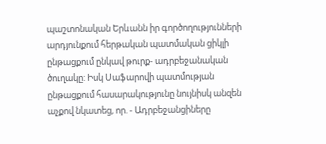պաշտոնական Երևանն իր գործողությունների արդյունքում հերթական պատմական ցիկլի ընթացքում ընկավ թուրք- ադրբեջանական ծուղակը: Իսկ Սաֆարովի պատմության ընթացքում հասարակությունը նույնիսկ անզեն աչքով նկատեց, որ. - Ադրբեջանցիները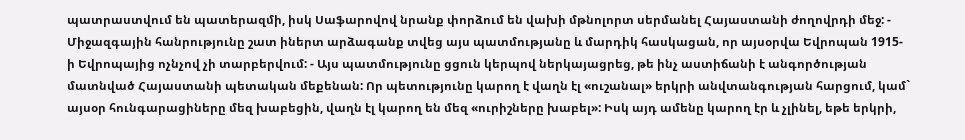պատրաստվում են պատերազմի, իսկ Սաֆարովով նրանք փորձում են վախի մթնոլորտ սերմանել Հայաստանի ժողովրդի մեջ: - Միջազգային հանրությունը շատ իներտ արձագանք տվեց այս պատմությանը և մարդիկ հասկացան, որ այսօրվա Եվրոպան 1915-ի Եվրոպայից ոչնչով չի տարբերվում: - Այս պատմությունը ցցուն կերպով ներկայացրեց, թե ինչ աստիճանի է անգործության մատնված Հայաստանի պետական մեքենան: Որ պետությունը կարող է վաղն էլ «ուշանալ» երկրի անվտանգության հարցում, կամ` այսօր հունգարացիները մեզ խաբեցին, վաղն էլ կարող են մեզ «ուրիշները խաբել»: Իսկ այդ ամենը կարող էր և չլինել, եթե երկրի,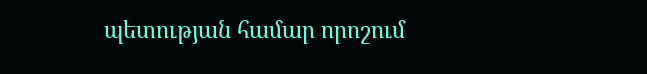պետության համար որոշում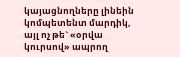կայացնողները լինեին կոմպետենտ մարդիկ, այլ ոչ թե` «օրվա կուրսով» ապրող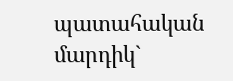պատահական մարդիկ`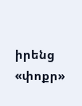իրենց «փոքր»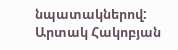նպատակներով: Արտակ Հակոբյան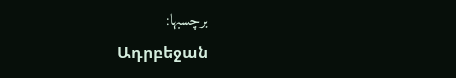برچسبها:
Ադրբեջան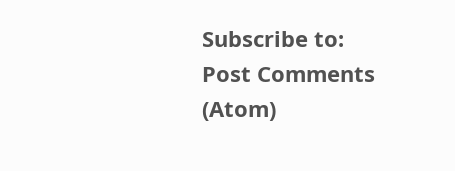Subscribe to:
Post Comments (Atom)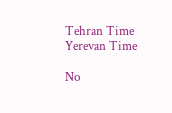Tehran Time
Yerevan Time

No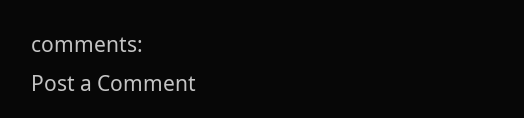comments:
Post a Comment